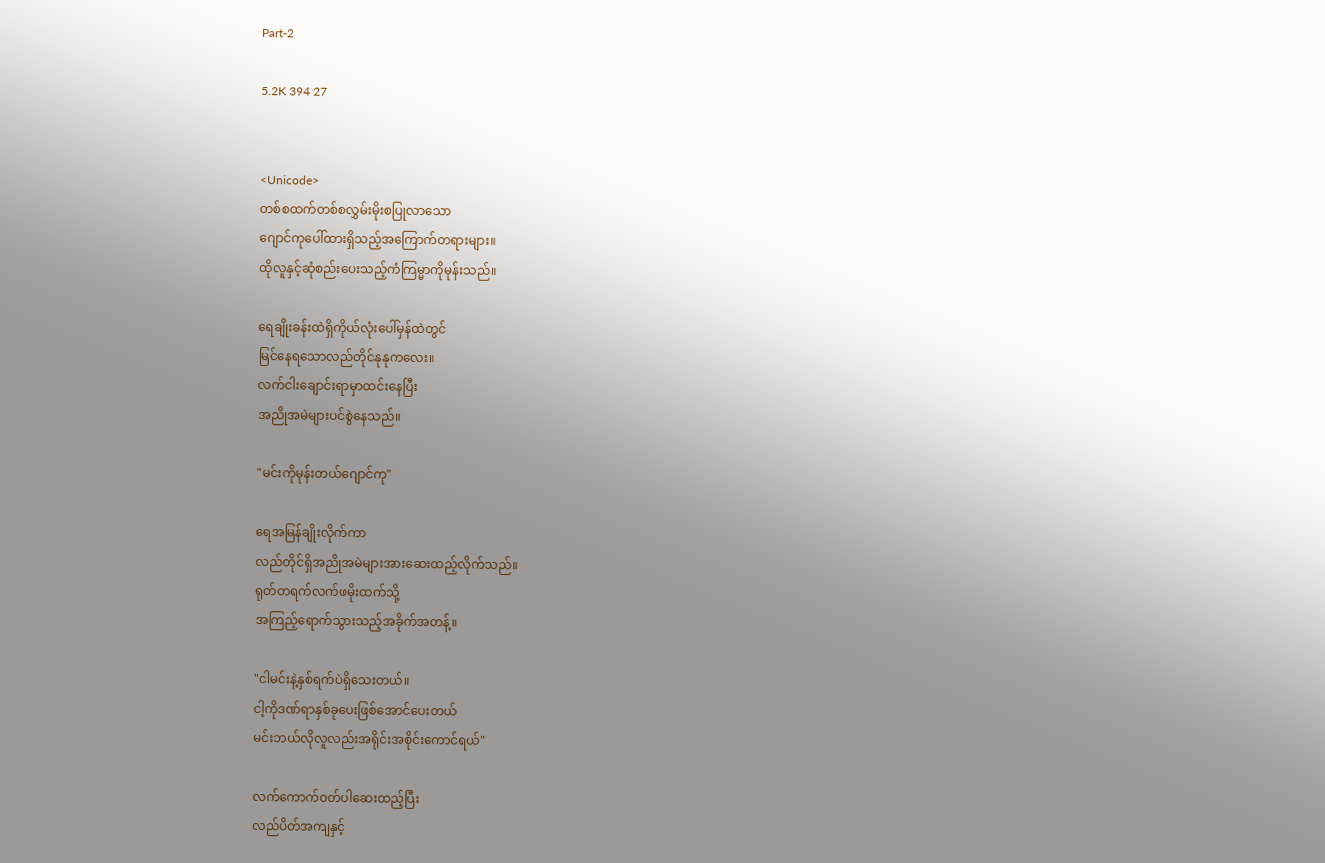Part-2

5.2K 394 27


<Unicode>
တစ်စထက်တစ်စလွှမ်းမိုးစပြုလာသော
ဂျောင်ကုပေါ်ထားရှိသည့်အကြောက်တရားများ။
ထိုလူနှင့်ဆုံစည်းပေးသည့်ကံကြမ္မာကိုမုန်းသည်။

ရေချိုးခန်းထဲရှိကိုယ်လုံးပေါ်မှန်ထဲတွင်
မြင်နေရသောလည်တိုင်နုနုကလေး။
လက်ငါးချောင်းရာမှာထင်းနေပြီး
အညိုအမဲများပင်စွဲနေသည်။

"မင်းကိုမုန်းတယ်ဂျောင်ကု"

ရေအမြန်ချိုးလိုက်ကာ
လည်တိုင်ရှိအညိုအမဲများအားဆေးထည့်လိုက်သည်။
ရုတ်တရက်လက်ဖမိုးထက်သို့
အကြည့်ရောက်သွားသည့်အခိုက်အတန့်။

"ငါမင်းနဲ့နှစ်ရက်ပဲရှိသေးတယ်။
ငါ့ကိုဒဏ်ရာနှစ်ခုပေးဖြစ်အောင်ပေးတယ်
မင်းဘယ်လိုလူလည်းအရိုင်းအစိုင်းကောင်ရယ်"

လက်ကောက်ဝတ်ပါဆေးထည့်ပြီး
လည်ပိတ်အကျနှင့်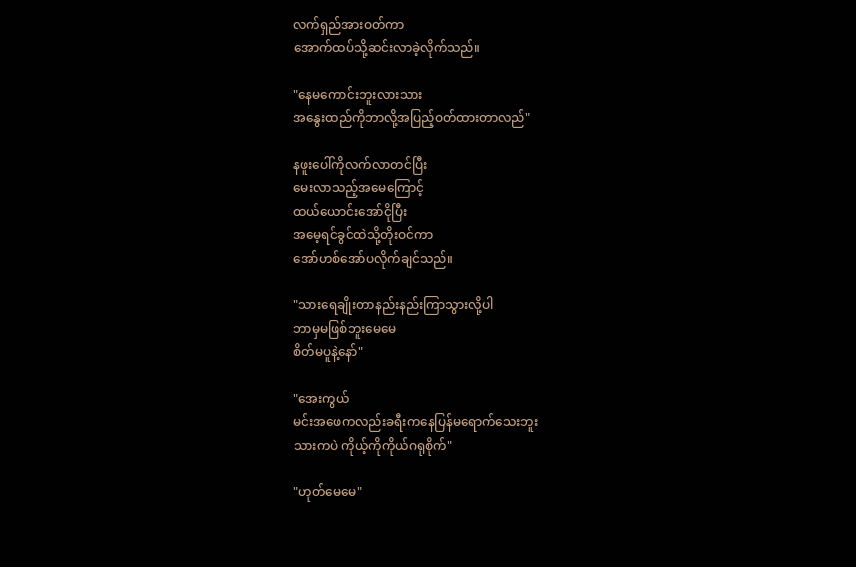လက်ရှည်အားဝတ်ကာ
အောက်ထပ်သို့ဆင်းလာခဲ့လိုက်သည်။

"နေမကောင်းဘူးလားသား
အနွေးထည်ကိုဘာလို့အပြည့်ဝတ်ထားတာလည်"

နဖူးပေါ်ကိုလက်လာတင်ပြီး
မေးလာသည့်အမေကြောင့်
ထယ်ယောင်းအော်ငိုပြီး
အမေ့ရင်ခွင်ထဲသို့တိုးဝင်ကာ
အော်ဟစ်အော်ပလိုက်ချင်သည်။

"သားရေချိုးတာနည်းနည်းကြာသွားလို့ပါ
ဘာမှမဖြစ်ဘူးမေမေ
စိတ်မပူနဲ့နော်"

"အေးကွယ်
မင်းအဖေကလည်းခရီးကနေပြန်မရောက်သေးဘူး
သားကပဲ ကိုယ့်ကိုကိုယ်ဂရုစိုက်"

"ဟုတ်မေမေ"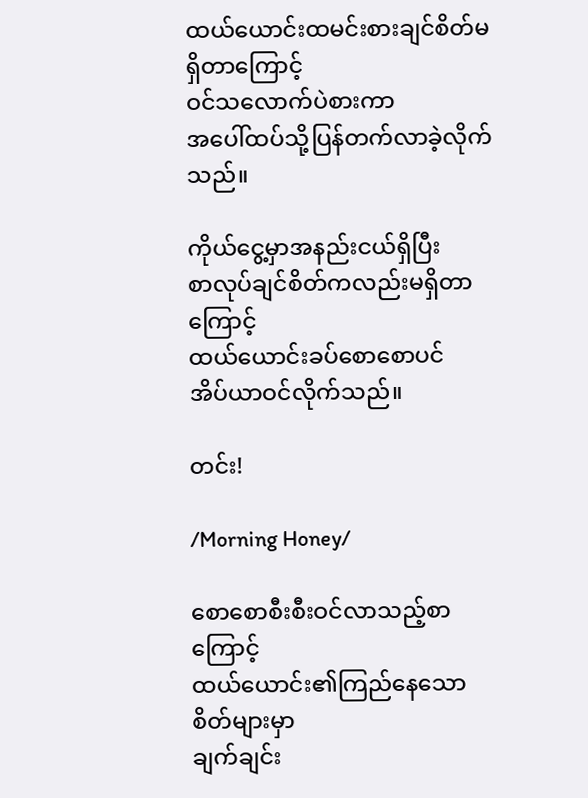ထယ်ယောင်းထမင်းစားချင်စိတ်မရှိတာကြောင့်
ဝင်သလောက်ပဲစားကာ
အပေါ်ထပ်သို့ပြန်တက်လာခဲ့လိုက်သည်။

ကိုယ်ငွေ့မှာအနည်းငယ်ရှိပြီး
စာလုပ်ချင်စိတ်ကလည်းမရှိတာကြောင့်
ထယ်ယောင်းခပ်စောစောပင်
အိပ်ယာဝင်လိုက်သည်။

တင်း!

/Morning Honey/

စောစောစီးစီးဝင်လာသည့်စာကြောင့်
ထယ်ယောင်း၏ကြည်နေသောစိတ်များမှာ
ချက်ချင်း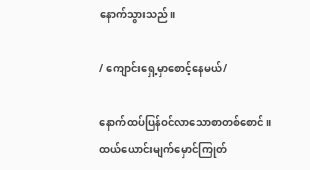နောက်သွားသည်။

/ ကျောင်းရှေ့မှာစောင့်နေမယ်/

နောက်ထပ်ပြန်ဝင်လာသောစာတစ်စောင်။
ထယ်ယောင်းမျက်မှောင်ကြုတ်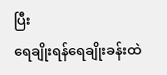ပြီး
ရေချိုးရန်ရေချိုးခန်းထဲ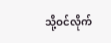သို့ဝင်လိုက်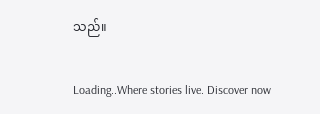သည်။

Loading..Where stories live. Discover now